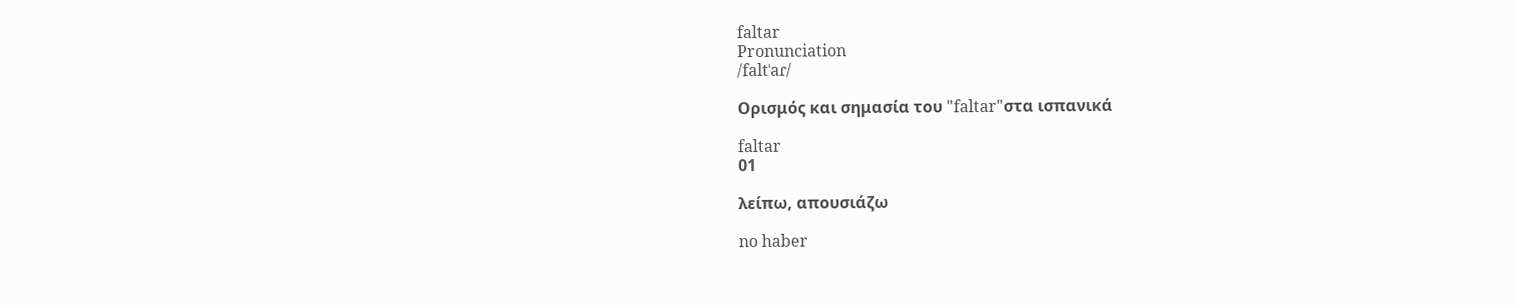faltar
Pronunciation
/faltˈaɾ/

Ορισμός και σημασία του "faltar"στα ισπανικά

faltar
01

λείπω, απουσιάζω

no haber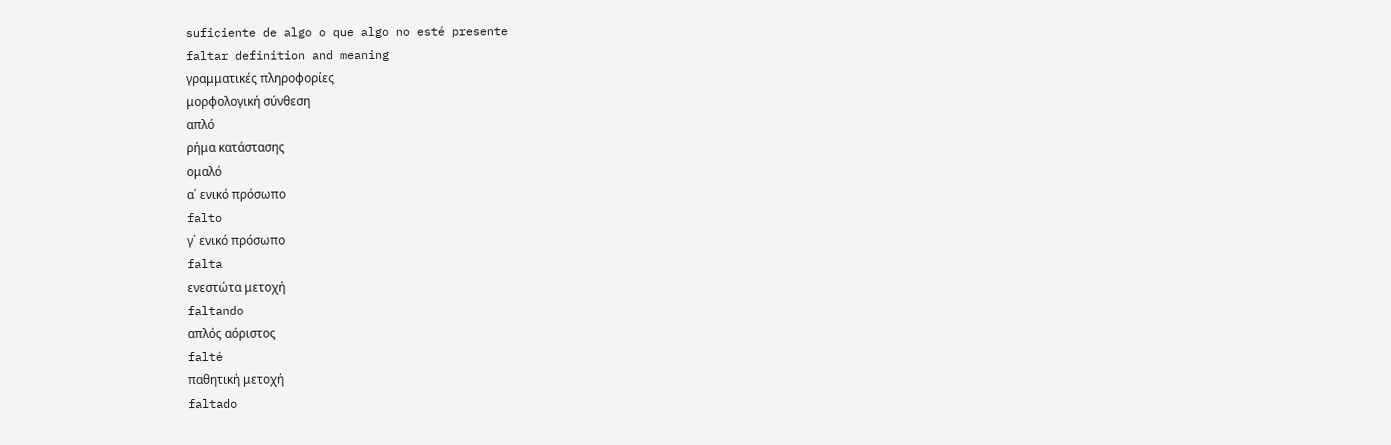suficiente de algo o que algo no esté presente
faltar definition and meaning
γραμματικές πληροφορίες
μορφολογική σύνθεση
απλό
ρήμα κατάστασης
ομαλό
α΄ ενικό πρόσωπο
falto
γ΄ ενικό πρόσωπο
falta
ενεστώτα μετοχή
faltando
απλός αόριστος
falté
παθητική μετοχή
faltado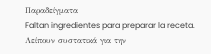Παραδείγματα
Faltan ingredientes para preparar la receta.
Λείπουν συστατικά για την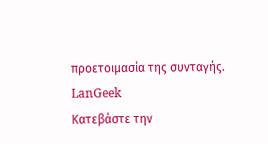προετοιμασία της συνταγής.
LanGeek
Κατεβάστε την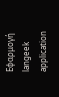Εφαρμογή
langeek application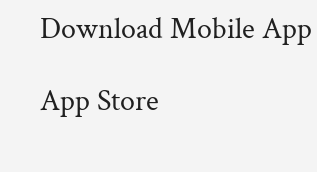Download Mobile App

App Store